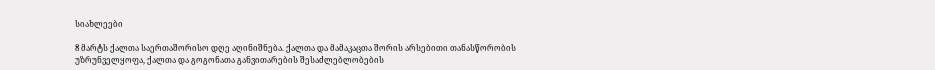სიახლეები

8 მარტს ქალთა საერთაშორისო დღე აღინიშნება. ქალთა და მამაკაცთა შორის არსებითი თანასწორობის უზრუნველყოფა, ქალთა და გოგონათა განვითარების შესაძლებლობების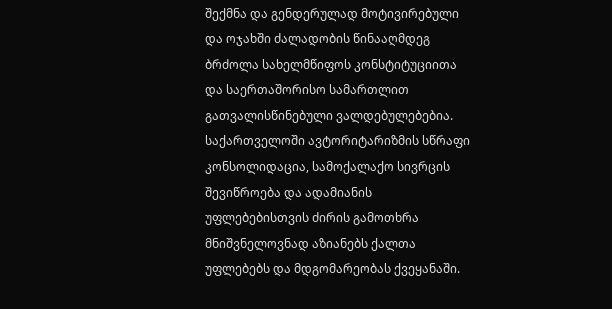შექმნა და გენდერულად მოტივირებული და ოჯახში ძალადობის წინააღმდეგ ბრძოლა სახელმწიფოს კონსტიტუციითა და საერთაშორისო სამართლით გათვალისწინებული ვალდებულებებია.
საქართველოში ავტორიტარიზმის სწრაფი კონსოლიდაცია, სამოქალაქო სივრცის შევიწროება და ადამიანის უფლებებისთვის ძირის გამოთხრა მნიშვნელოვნად აზიანებს ქალთა უფლებებს და მდგომარეობას ქვეყანაში.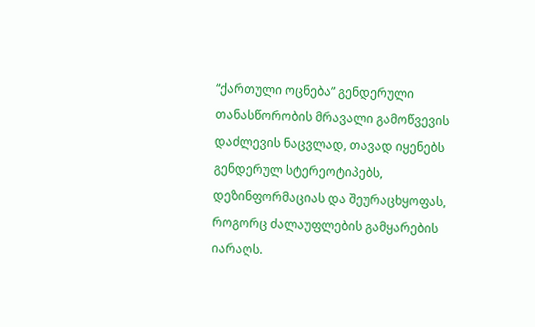“ქართული ოცნება” გენდერული თანასწორობის მრავალი გამოწვევის დაძლევის ნაცვლად, თავად იყენებს გენდერულ სტერეოტიპებს, დეზინფორმაციას და შეურაცხყოფას, როგორც ძალაუფლების გამყარების იარაღს.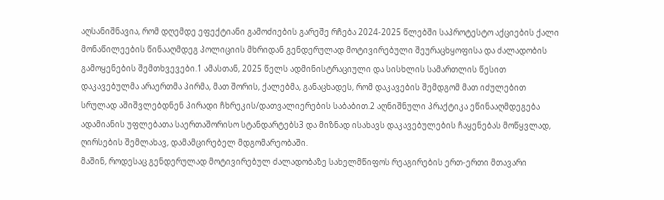აღსანიშნავია, რომ დღემდე ეფექტიანი გამოძიების გარეშე რჩება 2024-2025 წლებში საპროტესტო აქციების ქალი მონაწილეების წინააღმდეგ პოლიციის მხრიდან გენდერულად მოტივირებული შეურაცხყოფისა და ძალადობის გამოყენების შემთხვევები.1 ამასთან, 2025 წელს ადმინისტრაციული და სისხლის სამართლის წესით დაკავებულმა არაერთმა პირმა, მათ შორის, ქალებმა, განაცხადეს, რომ დაკავების შემდგომ მათ იძულებით სრულად აშიშვლებდნენ პირადი ჩხრეკის/დათვალიერების საბაბით.2 აღნიშნული პრაქტიკა ეწინააღმდეგება ადამიანის უფლებათა საერთაშორისო სტანდარტებს3 და მიზნად ისახავს დაკავებულების ჩაყენებას მოწყვლად, ღირსების შემლახავ, დამამცირებელ მდგომარეობაში.
მაშინ, როდესაც გენდერულად მოტივირებულ ძალადობაზე სახელმწიფოს რეაგირების ერთ-ერთი მთავარი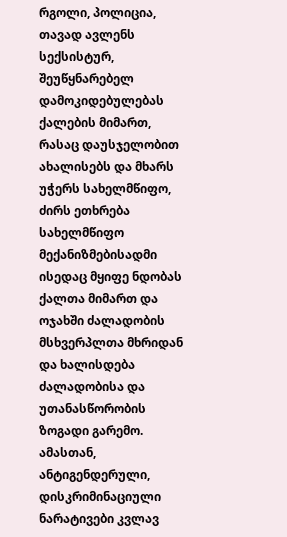რგოლი, პოლიცია, თავად ავლენს სექსისტურ, შეუწყნარებელ დამოკიდებულებას ქალების მიმართ, რასაც დაუსჯელობით ახალისებს და მხარს უჭერს სახელმწიფო, ძირს ეთხრება სახელმწიფო მექანიზმებისადმი ისედაც მყიფე ნდობას ქალთა მიმართ და ოჯახში ძალადობის მსხვერპლთა მხრიდან და ხალისდება ძალადობისა და უთანასწორობის ზოგადი გარემო.
ამასთან, ანტიგენდერული, დისკრიმინაციული ნარატივები კვლავ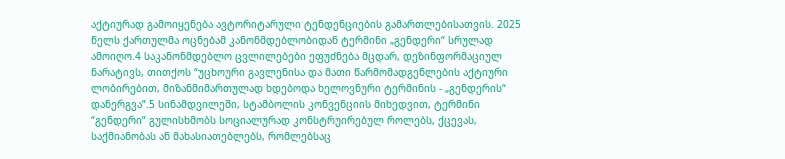აქტიურად გამოიყენება ავტორიტარული ტენდენციების გამართლებისათვის. 2025 წელს ქართულმა ოცნებამ კანონმდებლობიდან ტერმინი „გენდერი“ სრულად ამოიღო.4 საკანონმდებლო ცვლილებები ეფუძნება მცდარ, დეზინფორმაციულ ნარატივს, თითქოს “უცხოური გავლენისა და მათი წარმომადგენლების აქტიური ლობირებით, მიზანმიმართულად ხდებოდა ხელოვნური ტერმინის - „გენდერის“ დანერგვა”.5 სინამდვილეში, სტამბოლის კონვენციის მიხედვით, ტერმინი “გენდერი” გულისხმობს სოციალურად კონსტრუირებულ როლებს, ქცევას, საქმიანობას ან მახასიათებლებს, რომლებსაც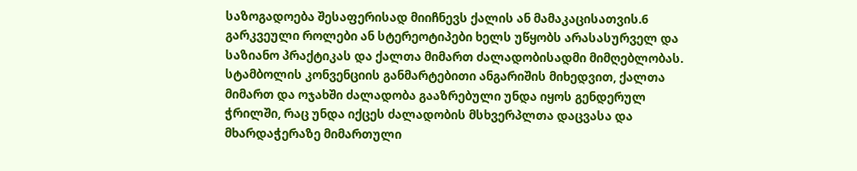საზოგადოება შესაფერისად მიიჩნევს ქალის ან მამაკაცისათვის.6 გარკვეული როლები ან სტერეოტიპები ხელს უწყობს არასასურველ და საზიანო პრაქტიკას და ქალთა მიმართ ძალადობისადმი მიმღებლობას. სტამბოლის კონვენციის განმარტებითი ანგარიშის მიხედვით, ქალთა მიმართ და ოჯახში ძალადობა გააზრებული უნდა იყოს გენდერულ ჭრილში, რაც უნდა იქცეს ძალადობის მსხვერპლთა დაცვასა და მხარდაჭერაზე მიმართული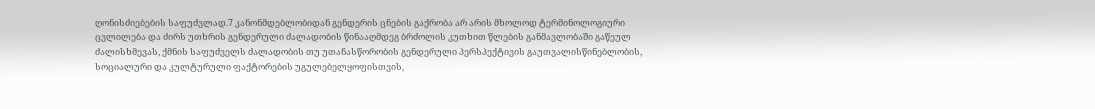ღონისძიებების საფუძვლად.7 კანონმდებლობიდან გენდერის ცნების გაქრობა არ არის მხოლოდ ტერმინოლოგიური ცვლილება და ძირს უთხრის გენდერული ძალადობის წინააღმდეგ ბრძოლის კუთხით წლების განმავლობაში გაწეულ ძალისხმევას, ქმნის საფუძველს ძალადობის თუ უთანასწორობის გენდერული პერსპექტივის გაუთვალისწინებლობის, სოციალური და კულტურული ფაქტორების უგულებელყოფისთვის,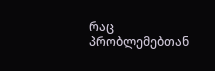რაც პრობლემებთან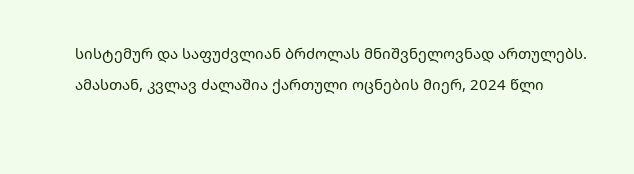სისტემურ და საფუძვლიან ბრძოლას მნიშვნელოვნად ართულებს.
ამასთან, კვლავ ძალაშია ქართული ოცნების მიერ, 2024 წლი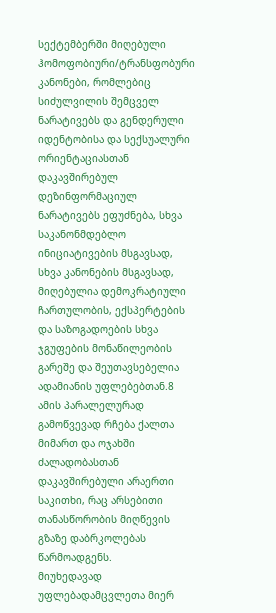სექტემბერში მიღებული ჰომოფობიური/ტრანსფობური კანონები, რომლებიც სიძულვილის შემცველ ნარატივებს და გენდერული იდენტობისა და სექსუალური ორიენტაციასთან დაკავშირებულ დეზინფორმაციულ ნარატივებს ეფუძნება, სხვა საკანონმდებლო ინიციატივების მსგავსად, სხვა კანონების მსგავსად, მიღებულია დემოკრატიული ჩართულობის, ექსპერტების და საზოგადოების სხვა ჯგუფების მონაწილეობის გარეშე და შეუთავსებელია ადამიანის უფლებებთან.8
ამის პარალელურად გამოწვევად რჩება ქალთა მიმართ და ოჯახში ძალადობასთან დაკავშირებული არაერთი საკითხი, რაც არსებითი თანასწორობის მიღწევის გზაზე დაბრკოლებას წარმოადგენს.
მიუხედავად უფლებადამცვლეთა მიერ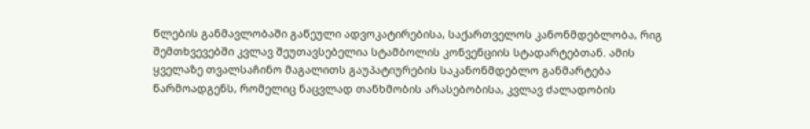წლების განმავლობაში გაწეული ადვოკატირებისა, საქართველოს კანონმდებლობა, რიგ შემთხვევებში კვლავ შეუთავსებელია სტამბოლის კონვენციის სტადარტებთან. ამის ყველაზე თვალსაჩინო მაგალითს გაუპატიურების საკანონმდებლო განმარტება წარმოადგენს, რომელიც ნაცვლად თანხმობის არასებობისა, კვლავ ძალადობის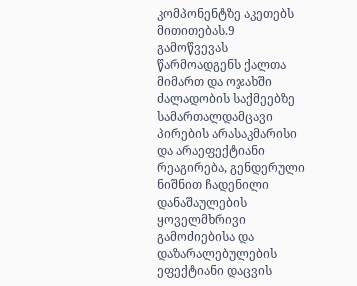კომპონენტზე აკეთებს მითითებას.9
გამოწვევას წარმოადგენს ქალთა მიმართ და ოჯახში ძალადობის საქმეებზე სამართალდამცავი პირების არასაკმარისი და არაეფექტიანი რეაგირება, გენდერული ნიშნით ჩადენილი დანაშაულების ყოველმხრივი გამოძიებისა და დაზარალებულების ეფექტიანი დაცვის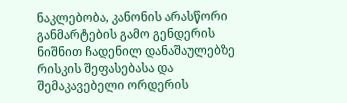ნაკლებობა, კანონის არასწორი განმარტების გამო გენდერის ნიშნით ჩადენილ დანაშაულებზე რისკის შეფასებასა და შემაკავებელი ორდერის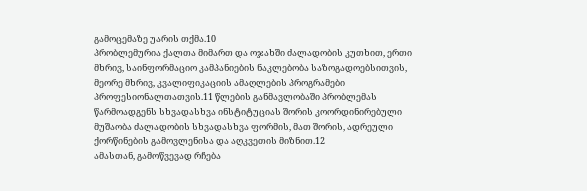გამოცემაზე უარის თქმა.10
პრობლემურია ქალთა მიმართ და ოჯახში ძალადობის კუთხით, ერთი მხრივ, საინფორმაციო კამპანიების ნაკლებობა საზოგადოებსითვის, მეორე მხრივ, კვალიფიკაციის ამაღლების პროგრამები პროფესიონალთათვის.11 წლების განმავლობაში პრობლემას წარმოადგენს სხვადასხვა ინსტიტუციას შორის კოორდინირებული მუშაობა ძალადობის სხვადასხვა ფორმის, მათ შორის, ადრეული ქორწინების გამოვლენისა და აღკვეთის მიზნით.12
ამასთან, გამოწვევად რჩება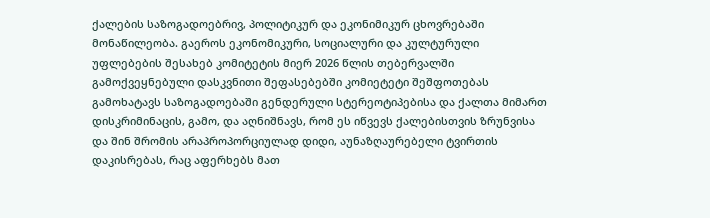ქალების საზოგადოებრივ, პოლიტიკურ და ეკონიმიკურ ცხოვრებაში მონაწილეობა. გაეროს ეკონომიკური, სოციალური და კულტურული უფლებების შესახებ კომიტეტის მიერ 2026 წლის თებერვალში გამოქვეყნებული დასკვნითი შეფასებებში კომიეტეტი შეშფოთებას გამოხატავს საზოგადოებაში გენდერული სტერეოტიპებისა და ქალთა მიმართ დისკრიმინაცის, გამო, და აღნიშნავს, რომ ეს იწვევს ქალებისთვის ზრუნვისა და შინ შრომის არაპროპორციულად დიდი, აუნაზღაურებელი ტვირთის დაკისრებას, რაც აფერხებს მათ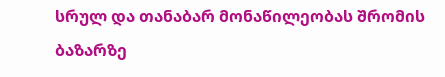სრულ და თანაბარ მონაწილეობას შრომის ბაზარზე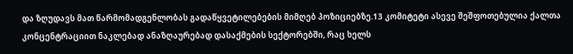და ზღუდავს მათ წარმომადგენლობას გადაწყვეტილებების მიმღებ პოზიციებზე.13 კომიტეტი ასევე შეშფოთებულია ქალთა კონცენტრაციით ნაკლებად ანაზღაურებად დასაქმების სექტორებში, რაც ხელს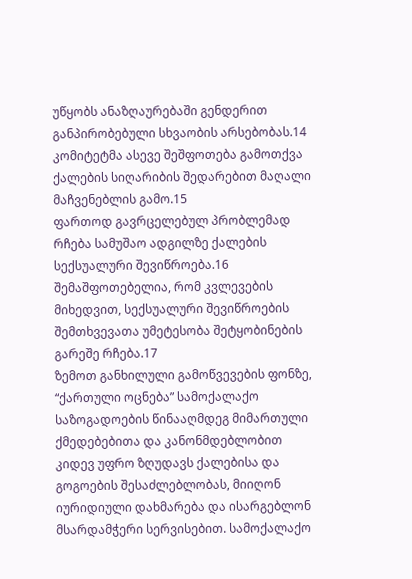უწყობს ანაზღაურებაში გენდერით განპირობებული სხვაობის არსებობას.14 კომიტეტმა ასევე შეშფოთება გამოთქვა ქალების სიღარიბის შედარებით მაღალი მაჩვენებლის გამო.15
ფართოდ გავრცელებულ პრობლემად რჩება სამუშაო ადგილზე ქალების სექსუალური შევიწროება.16 შემაშფოთებელია, რომ კვლევების მიხედვით, სექსუალური შევიწროების შემთხვევათა უმეტესობა შეტყობინების გარეშე რჩება.17
ზემოთ განხილული გამოწვევების ფონზე, “ქართული ოცნება” სამოქალაქო საზოგადოების წინააღმდეგ მიმართული ქმედებებითა და კანონმდებლობით კიდევ უფრო ზღუდავს ქალებისა და გოგოების შესაძლებლობას, მიიღონ იურიდიული დახმარება და ისარგებლონ მსარდამჭერი სერვისებით. სამოქალაქო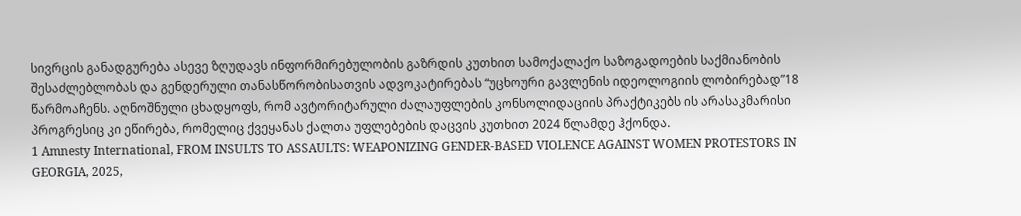სივრცის განადგურება ასევე ზღუდავს ინფორმირებულობის გაზრდის კუთხით სამოქალაქო საზოგადოების საქმიანობის შესაძლებლობას და გენდერული თანასწორობისათვის ადვოკატირებას “უცხოური გავლენის იდეოლოგიის ლობირებად”18 წარმოაჩენს. აღნოშნული ცხადყოფს, რომ ავტორიტარული ძალაუფლების კონსოლიდაციის პრაქტიკებს ის არასაკმარისი პროგრესიც კი ეწირება, რომელიც ქვეყანას ქალთა უფლებების დაცვის კუთხით 2024 წლამდე ჰქონდა.
1 Amnesty International, FROM INSULTS TO ASSAULTS: WEAPONIZING GENDER-BASED VIOLENCE AGAINST WOMEN PROTESTORS IN GEORGIA, 2025,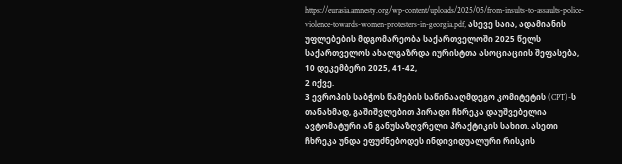https://eurasia.amnesty.org/wp-content/uploads/2025/05/from-insults-to-assaults-police-violence-towards-women-protesters-in-georgia.pdf, ასევე საია, ადამიანის უფლებების მდგომარეობა საქართველოში 2025 წელს საქართველოს ახალგაზრდა იურისტთა ასოციაციის შეფასება, 10 დეკემბერი 2025, 41-42,
2 იქვე.
3 ევროპის საბჭოს წამების საწინააღმდეგო კომიტეტის (CPT)-ს თანახმად, გაშიშვლებით პირადი ჩხრეკა დაუშვებელია ავტომატური ან განუსაზღვრელი პრაქტიკის სახით. ასეთი ჩხრეკა უნდა ეფუძნებოდეს ინდივიდუალური რისკის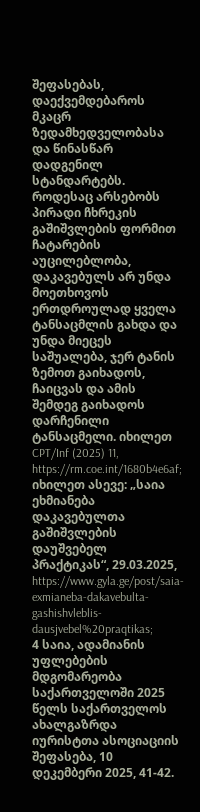შეფასებას, დაექვემდებაროს მკაცრ ზედამხედველობასა და წინასწარ დადგენილ სტანდარტებს. როდესაც არსებობს პირადი ჩხრეკის გაშიშვლების ფორმით ჩატარების აუცილებლობა, დაკავებულს არ უნდა მოეთხოვოს ერთდროულად ყველა ტანსაცმლის გახდა და უნდა მიეცეს საშუალება, ჯერ ტანის ზემოთ გაიხადოს, ჩაიცვას და ამის შემდეგ გაიხადოს დარჩენილი ტანსაცმელი. იხილეთ CPT/Inf (2025) 11, https://rm.coe.int/1680b4e6af; იხილეთ ასევე: „საია ეხმიანება დაკავებულთა გაშიშვლების დაუშვებელ პრაქტიკას“, 29.03.2025, https://www.gyla.ge/post/saia-exmianeba-dakavebulta-gashishvleblis-dausjvebel%20praqtikas;
4 საია, ადამიანის უფლებების მდგომარეობა საქართველოში 2025 წელს საქართველოს ახალგაზრდა იურისტთა ასოციაციის შეფასება, 10 დეკემბერი 2025, 41-42.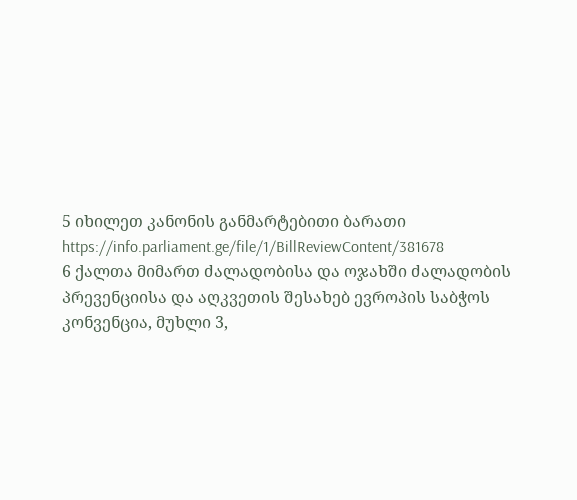5 იხილეთ კანონის განმარტებითი ბარათი https://info.parliament.ge/file/1/BillReviewContent/381678
6 ქალთა მიმართ ძალადობისა და ოჯახში ძალადობის პრევენციისა და აღკვეთის შესახებ ევროპის საბჭოს კონვენცია, მუხლი 3,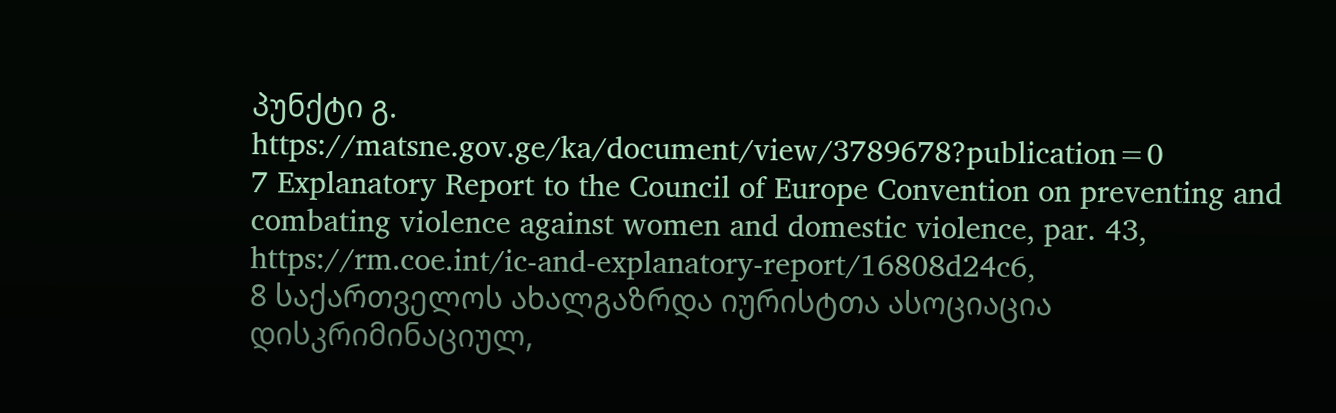პუნქტი გ. https://matsne.gov.ge/ka/document/view/3789678?publication=0
7 Explanatory Report to the Council of Europe Convention on preventing and combating violence against women and domestic violence, par. 43, https://rm.coe.int/ic-and-explanatory-report/16808d24c6,
8 საქართველოს ახალგაზრდა იურისტთა ასოციაცია დისკრიმინაციულ,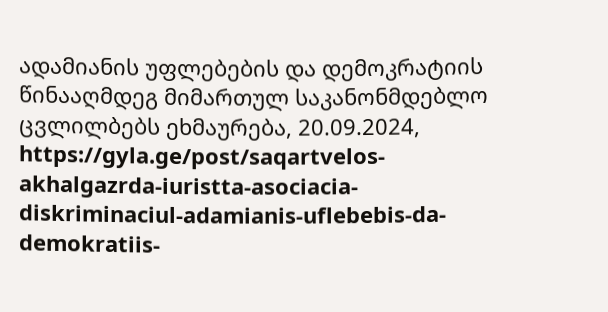ადამიანის უფლებების და დემოკრატიის წინააღმდეგ მიმართულ საკანონმდებლო ცვლილბებს ეხმაურება, 20.09.2024, https://gyla.ge/post/saqartvelos-akhalgazrda-iuristta-asociacia-diskriminaciul-adamianis-uflebebis-da-demokratiis-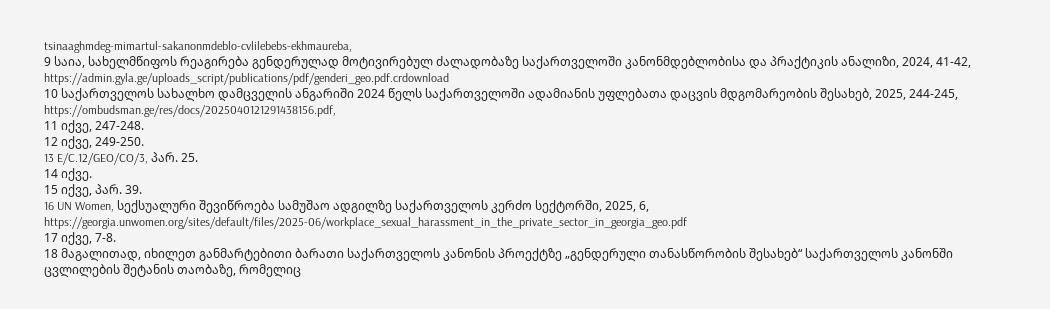tsinaaghmdeg-mimartul-sakanonmdeblo-cvlilebebs-ekhmaureba,
9 საია, სახელმწიფოს რეაგირება გენდერულად მოტივირებულ ძალადობაზე საქართველოში კანონმდებლობისა და პრაქტიკის ანალიზი, 2024, 41-42, https://admin.gyla.ge/uploads_script/publications/pdf/genderi_geo.pdf.crdownload
10 საქართველოს სახალხო დამცველის ანგარიში 2024 წელს საქართველოში ადამიანის უფლებათა დაცვის მდგომარეობის შესახებ, 2025, 244-245, https://ombudsman.ge/res/docs/2025040121291438156.pdf,
11 იქვე, 247-248.
12 იქვე, 249-250.
13 E/C.12/GEO/CO/3, პარ. 25.
14 იქვე.
15 იქვე, პარ. 39.
16 UN Women, სექსუალური შევიწროება სამუშაო ადგილზე საქართველოს კერძო სექტორში, 2025, 6, https://georgia.unwomen.org/sites/default/files/2025-06/workplace_sexual_harassment_in_the_private_sector_in_georgia_geo.pdf
17 იქვე, 7-8.
18 მაგალითად, იხილეთ განმარტებითი ბარათი საქართველოს კანონის პროექტზე „გენდერული თანასწორობის შესახებ“ საქართველოს კანონში ცვლილების შეტანის თაობაზე, რომელიც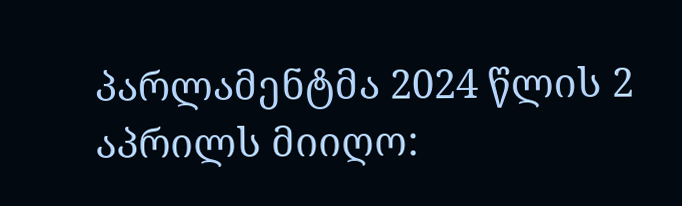პარლამენტმა 2024 წლის 2 აპრილს მიიღო: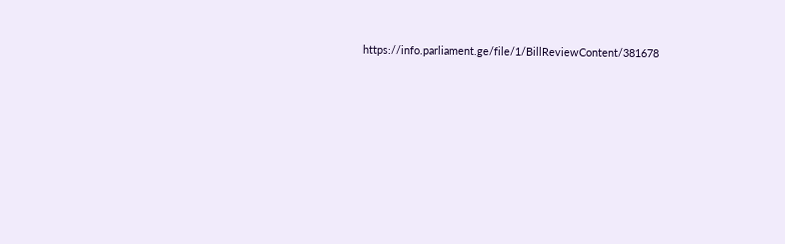https://info.parliament.ge/file/1/BillReviewContent/381678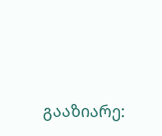გააზიარე: